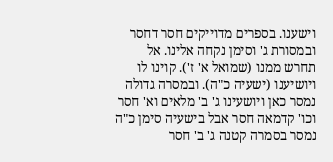וישענו. בספרים מדוייקים חסר דחסר ובמסורת ג' וסימן נקחה אלינו. אל תחרש ממנו (שמואל א' ז'). קוינו לו ויושיענו (ישעיה כ"ה). ובמסרה גדולה נמסר כאן ויושעינו ג' ב' מלאים וא' חסר וכו' קדמאה חסר אבל בישעיה סימן כ"ה נמסר בסמרה קטנה ג' ב' חסר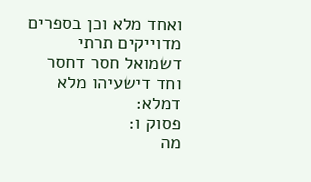ואחד מלא וכן בספרים מדוייקים תרתי דשמואל חסר דחסר וחד דישעיהו מלא דמלא:
פסוק ו:
מה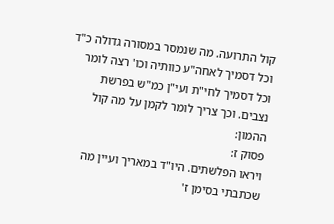קול התרועה. מה שנמסר במסורה גדולה כ"ד וכל דסמיך לאחה"ע כוותיה וכו' רצה לומר וכל דסמיך לחי"ת ועי"ן כמ"ש בפרשת נצבים. וכך צריך לומר לקמן על מה קול ההמון:
פסוק ז:
ויראו הפלשתים. היו"ד במאריך ועיין מה שכתבתי בסימן ז'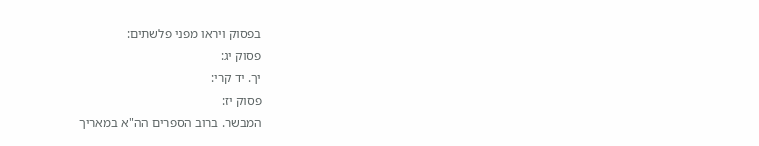בפסוק ויראו מפני פלשתים:
פסוק יג:
יך. יד קרי:
פסוק יז:
המבשר. ברוב הספרים הה"א במאריך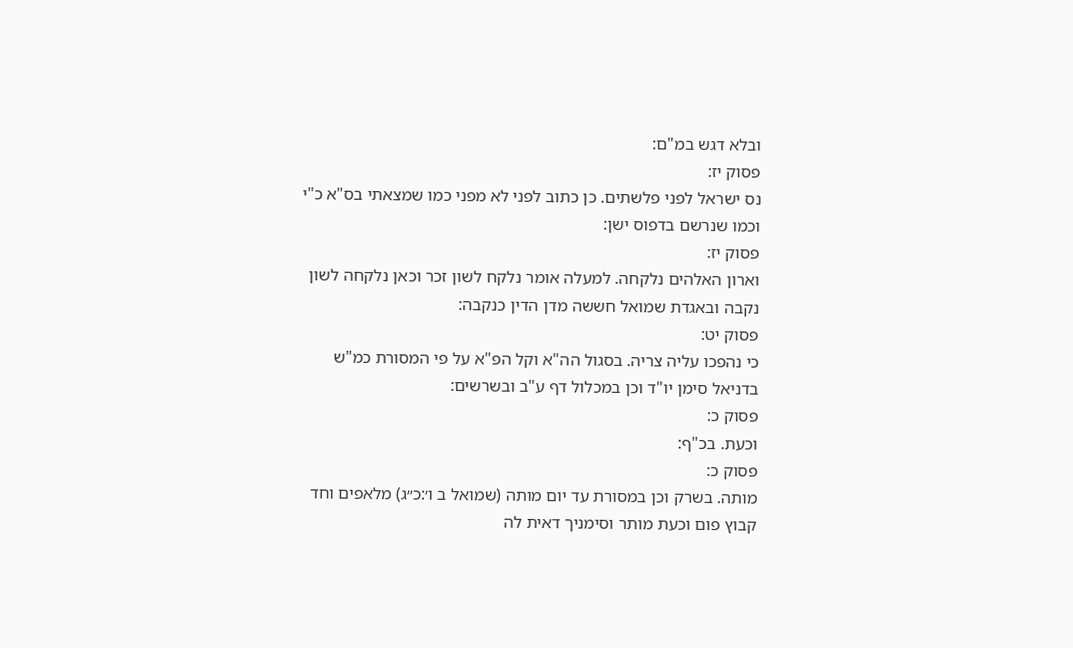ובלא דגש במ"ם:
פסוק יז:
נס ישראל לפני פלשתים. כן כתוב לפני לא מפני כמו שמצאתי בס"א כ"י וכמו שנרשם בדפוס ישן:
פסוק יז:
וארון האלהים נלקחה. למעלה אומר נלקח לשון זכר וכאן נלקחה לשון נקבה ובאגדת שמואל חששה מדן הדין כנקבה:
פסוק יט:
כי נהפכו עליה צריה. בסגול הה"א וקל הפ"א על פי המסורת כמ"ש בדניאל סימן יו"ד וכן במכלול דף ע"ב ובשרשים:
פסוק כ:
וכעת. בכ"ף:
פסוק כ:
מותה. בשרק וכן במסורת עד יום מותה (שמואל ב ו׳:כ״ג) מלאפים וחד קבוץ פום וכעת מותר וסימניך דאית לה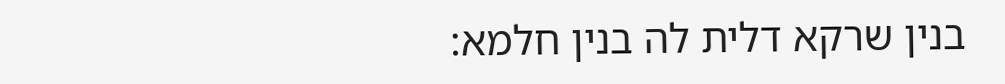בנין שרקא דלית לה בנין חלמא: